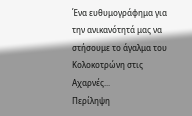Ένα ευθυμογράφημα για την ανικανότητά μας να στήσουμε το άγαλμα του Κολοκοτρώνη στις Αχαρνές...
Περίληψη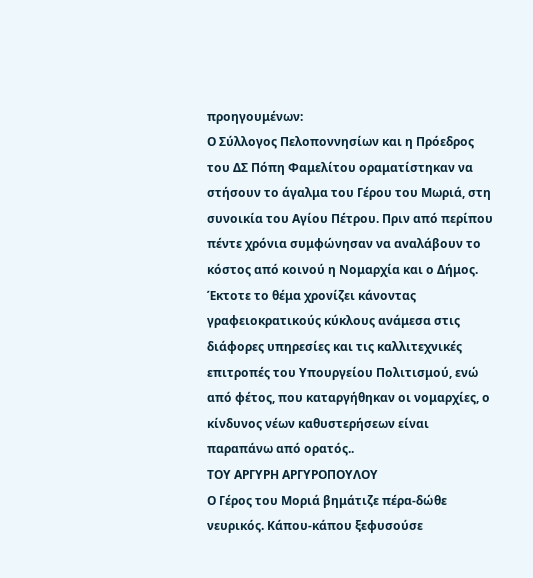προηγουμένων:
Ο Σύλλογος Πελοποννησίων και η Πρόεδρος του ΔΣ Πόπη Φαμελίτου οραματίστηκαν να στήσουν το άγαλμα του Γέρου του Μωριά, στη συνοικία του Αγίου Πέτρου. Πριν από περίπου πέντε χρόνια συμφώνησαν να αναλάβουν το κόστος από κοινού η Νομαρχία και ο Δήμος. Έκτοτε το θέμα χρονίζει κάνοντας γραφειοκρατικούς κύκλους ανάμεσα στις διάφορες υπηρεσίες και τις καλλιτεχνικές επιτροπές του Υπουργείου Πολιτισμού, ενώ από φέτος, που καταργήθηκαν οι νομαρχίες, ο κίνδυνος νέων καθυστερήσεων είναι παραπάνω από ορατός..
ΤΟΥ ΑΡΓΥΡΗ ΑΡΓΥΡΟΠΟΥΛΟΥ
Ο Γέρος του Μοριά βημάτιζε πέρα-δώθε νευρικός. Κάπου-κάπου ξεφυσούσε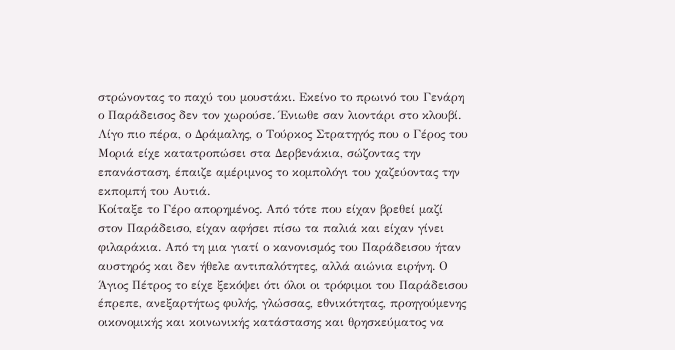στρώνοντας το παχύ του μουστάκι. Εκείνο το πρωινό του Γενάρη ο Παράδεισος δεν τον χωρούσε. Ένιωθε σαν λιοντάρι στο κλουβί.
Λίγο πιο πέρα, ο Δράμαλης, ο Τούρκος Στρατηγός που ο Γέρος του Μοριά είχε κατατροπώσει στα Δερβενάκια, σώζοντας την επανάσταση, έπαιζε αμέριμνος το κομπολόγι του χαζεύοντας την εκπομπή του Αυτιά.
Κοίταξε το Γέρο απορημένος. Από τότε που είχαν βρεθεί μαζί στον Παράδεισο, είχαν αφήσει πίσω τα παλιά και είχαν γίνει φιλαράκια. Από τη μια γιατί ο κανονισμός του Παράδεισου ήταν αυστηρός και δεν ήθελε αντιπαλότητες, αλλά αιώνια ειρήνη. Ο Άγιος Πέτρος το είχε ξεκόψει ότι όλοι οι τρόφιμοι του Παράδεισου έπρεπε, ανεξαρτήτως φυλής, γλώσσας, εθνικότητας, προηγούμενης οικονομικής και κοινωνικής κατάστασης και θρησκεύματος να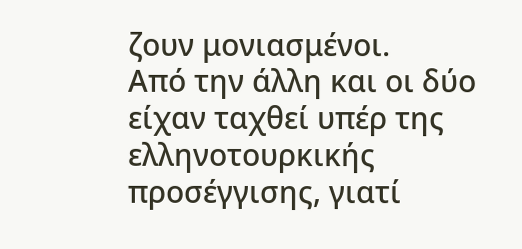ζουν μονιασμένοι.
Από την άλλη και οι δύο είχαν ταχθεί υπέρ της ελληνοτουρκικής προσέγγισης, γιατί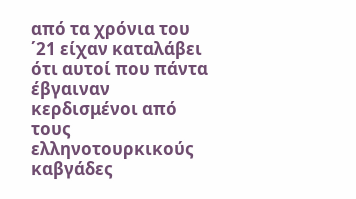από τα χρόνια του ΄21 είχαν καταλάβει ότι αυτοί που πάντα έβγαιναν κερδισμένοι από τους ελληνοτουρκικούς καβγάδες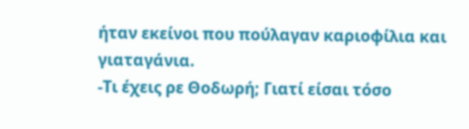ήταν εκείνοι που πούλαγαν καριοφίλια και γιαταγάνια.
-Τι έχεις ρε Θοδωρή; Γιατί είσαι τόσο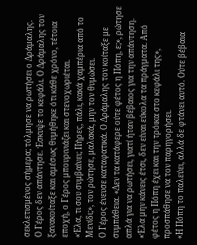σεκλετισμένος σήμερα; τόλμησε να ρωτήσει ο Δράμαλης.
Ο Γέρος δεν απάντησε. Έσκυψε το κεφάλι. Ο Δράμαλης τον ξανακοίταξε και αμέσως θυμήθηκε ότι κάθε χρόνο, τέτοια εποχή, ο Γέρος μπουρινιάζει και στενοχωριέται.
«Έλα, τι σου συμβαίνει; Πήρες, πάλι, κακά χαμπέρια από το Μενίδι;», τον ρώτησε, μαλακά, μην τον θυμώσει.
Ο Γέρος ένευσε καταφατικά. Ο Δράμαλης τον κοίταξε με συμπάθεια. «Δεν τα κατάφερε ούτε φέτος η Πόπη, ε;», ρώτησε απλά για να ρωτήσει, γιατί ήταν βέβαιος για την απάντηση. «Έλα μην κάνεις έτσι, δεν είναι εύκολα τα πράγματα. Από φέτος η Πόπη έχει και την τρόικα στο κεφάλι της», προσπάθησε να τον παρηγορήσει.
«Η Πόπη το παλεύει, αλλά δε φτάνει αυτό. Ούτε βέβαια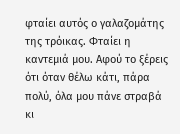φταίει αυτός ο γαλαζομάτης της τρόικας. Φταίει η καντεμιά μου. Αφού το ξέρεις ότι όταν θέλω κάτι, πάρα πολύ, όλα μου πάνε στραβά κι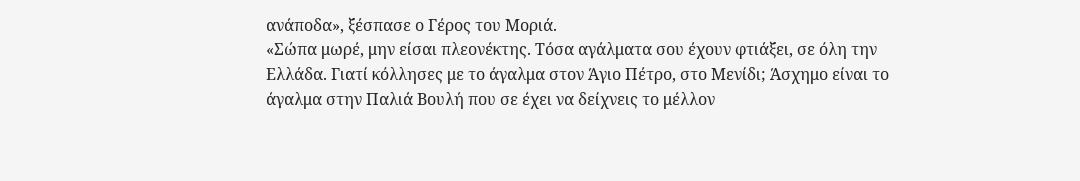ανάποδα», ξέσπασε ο Γέρος του Μοριά.
«Σώπα μωρέ, μην είσαι πλεονέκτης. Τόσα αγάλματα σου έχουν φτιάξει, σε όλη την Ελλάδα. Γιατί κόλλησες με το άγαλμα στον Άγιο Πέτρο, στο Μενίδι; Άσχημο είναι το άγαλμα στην Παλιά Βουλή που σε έχει να δείχνεις το μέλλον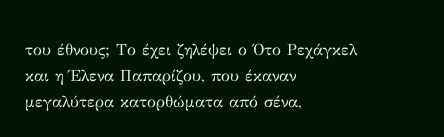του έθνους; Το έχει ζηλέψει ο Ότο Ρεχάγκελ και η Έλενα Παπαρίζου, που έκαναν μεγαλύτερα κατορθώματα από σένα,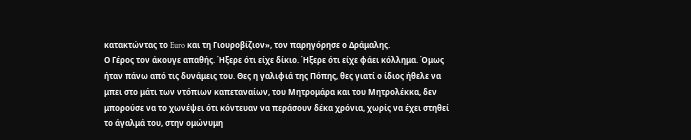κατακτώντας το Euro και τη Γιουροβίζιον», τον παρηγόρησε ο Δράμαλης.
Ο Γέρος τον άκουγε απαθής. Ήξερε ότι είχε δίκιο. Ήξερε ότι είχε φάει κόλλημα. Όμως ήταν πάνω από τις δυνάμεις του. Θες η γαλιφιά της Πόπης, θες γιατί ο ίδιος ήθελε να μπει στο μάτι των ντόπιων καπεταναίων, του Μητρομάρα και του Μητρολέκκα, δεν μπορούσε να το χωνέψει ότι κόντευαν να περάσουν δέκα χρόνια, χωρίς να έχει στηθεί το άγαλμά του, στην ομώνυμη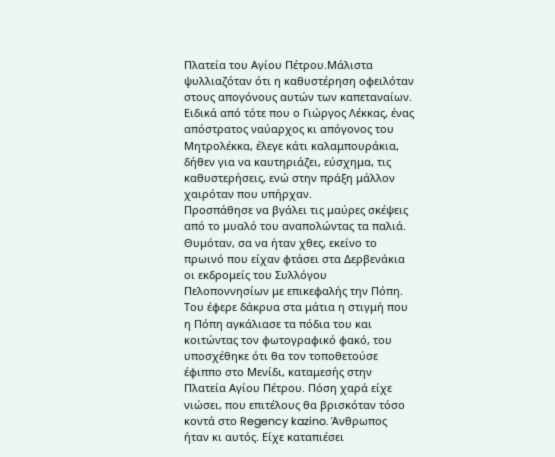Πλατεία του Αγίου Πέτρου.Μάλιστα ψυλλιαζόταν ότι η καθυστέρηση οφειλόταν στους απογόνους αυτών των καπεταναίων. Ειδικά από τότε που ο Γιώργος Λέκκας, ένας απόστρατος ναύαρχος κι απόγονος του Μητρολέκκα, έλεγε κάτι καλαμπουράκια, δήθεν για να καυτηριάζει, εύσχημα, τις καθυστερήσεις, ενώ στην πράξη μάλλον χαιρόταν που υπήρχαν.
Προσπάθησε να βγάλει τις μαύρες σκέψεις από το μυαλό του αναπολώντας τα παλιά. Θυμόταν, σα να ήταν χθες, εκείνο το πρωινό που είχαν φτάσει στα Δερβενάκια οι εκδρομείς του Συλλόγου Πελοποννησίων με επικεφαλής την Πόπη. Του έφερε δάκρυα στα μάτια η στιγμή που η Πόπη αγκάλιασε τα πόδια του και κοιτώντας τον φωτογραφικό φακό, του υποσχέθηκε ότι θα τον τοποθετούσε έφιππο στο Μενίδι, καταμεσής στην Πλατεία Αγίου Πέτρου. Πόση χαρά είχε νιώσει, που επιτέλους θα βρισκόταν τόσο κοντά στο Regency kazino. Άνθρωπος ήταν κι αυτός. Είχε καταπιέσει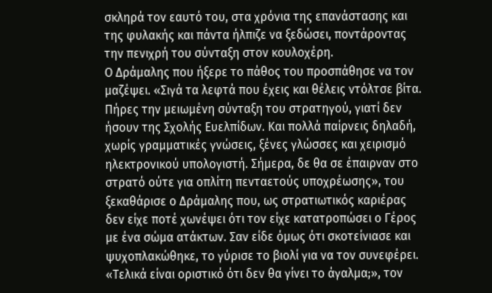σκληρά τον εαυτό του, στα χρόνια της επανάστασης και της φυλακής και πάντα ήλπιζε να ξεδώσει, ποντάροντας την πενιχρή του σύνταξη στον κουλοχέρη.
Ο Δράμαλης που ήξερε το πάθος του προσπάθησε να τον μαζέψει. «Σιγά τα λεφτά που έχεις και θέλεις ντόλτσε βίτα. Πήρες την μειωμένη σύνταξη του στρατηγού, γιατί δεν ήσουν της Σχολής Ευελπίδων. Και πολλά παίρνεις δηλαδή, χωρίς γραμματικές γνώσεις, ξένες γλώσσες και χειρισμό ηλεκτρονικού υπολογιστή. Σήμερα, δε θα σε έπαιρναν στο στρατό ούτε για οπλίτη πενταετούς υποχρέωσης», του ξεκαθάρισε ο Δράμαλης που, ως στρατιωτικός καριέρας δεν είχε ποτέ χωνέψει ότι τον είχε κατατροπώσει ο Γέρος με ένα σώμα ατάκτων. Σαν είδε όμως ότι σκοτείνιασε και ψυχοπλακώθηκε, το γύρισε το βιολί για να τον συνεφέρει. «Τελικά είναι οριστικό ότι δεν θα γίνει το άγαλμα;», τον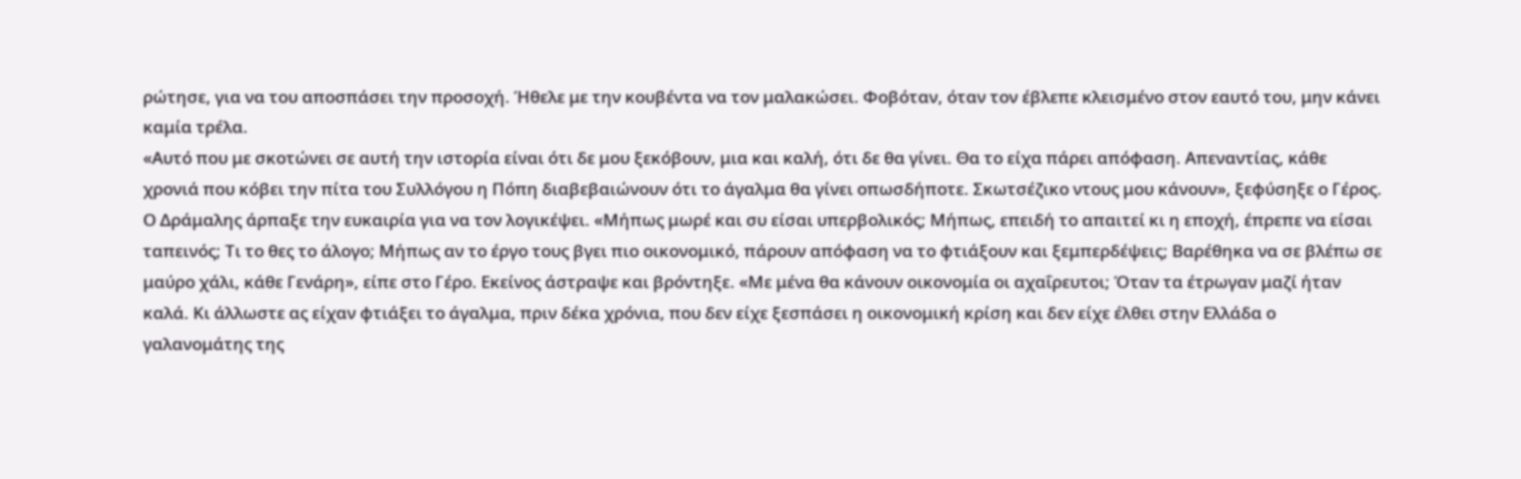ρώτησε, για να του αποσπάσει την προσοχή. Ήθελε με την κουβέντα να τον μαλακώσει. Φοβόταν, όταν τον έβλεπε κλεισμένο στον εαυτό του, μην κάνει καμία τρέλα.
«Αυτό που με σκοτώνει σε αυτή την ιστορία είναι ότι δε μου ξεκόβουν, μια και καλή, ότι δε θα γίνει. Θα το είχα πάρει απόφαση. Απεναντίας, κάθε χρονιά που κόβει την πίτα του Συλλόγου η Πόπη διαβεβαιώνουν ότι το άγαλμα θα γίνει οπωσδήποτε. Σκωτσέζικο ντους μου κάνουν», ξεφύσηξε ο Γέρος.
Ο Δράμαλης άρπαξε την ευκαιρία για να τον λογικέψει. «Μήπως μωρέ και συ είσαι υπερβολικός; Μήπως, επειδή το απαιτεί κι η εποχή, έπρεπε να είσαι ταπεινός; Τι το θες το άλογο; Μήπως αν το έργο τους βγει πιο οικονομικό, πάρουν απόφαση να το φτιάξουν και ξεμπερδέψεις; Βαρέθηκα να σε βλέπω σε μαύρο χάλι, κάθε Γενάρη», είπε στο Γέρο. Εκείνος άστραψε και βρόντηξε. «Με μένα θα κάνουν οικονομία οι αχαΐρευτοι; Όταν τα έτρωγαν μαζί ήταν καλά. Κι άλλωστε ας είχαν φτιάξει το άγαλμα, πριν δέκα χρόνια, που δεν είχε ξεσπάσει η οικονομική κρίση και δεν είχε έλθει στην Ελλάδα ο γαλανομάτης της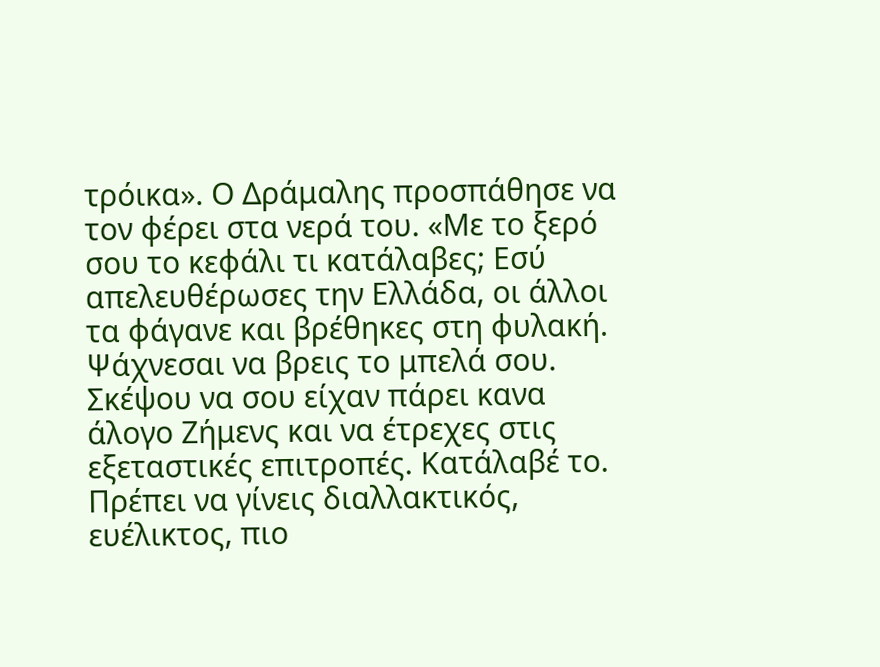τρόικα». Ο Δράμαλης προσπάθησε να τον φέρει στα νερά του. «Με το ξερό σου το κεφάλι τι κατάλαβες; Εσύ απελευθέρωσες την Ελλάδα, οι άλλοι τα φάγανε και βρέθηκες στη φυλακή. Ψάχνεσαι να βρεις το μπελά σου. Σκέψου να σου είχαν πάρει κανα άλογο Ζήμενς και να έτρεχες στις εξεταστικές επιτροπές. Κατάλαβέ το. Πρέπει να γίνεις διαλλακτικός, ευέλικτος, πιο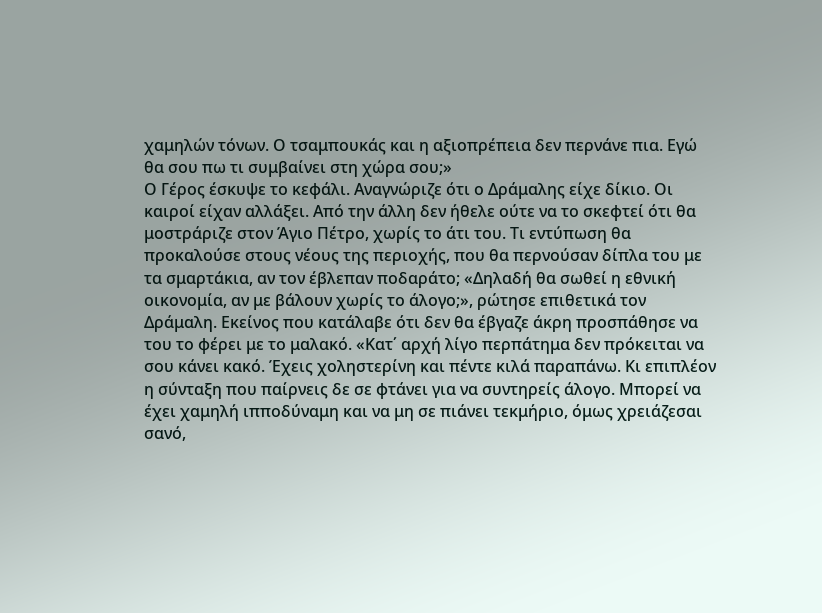χαμηλών τόνων. Ο τσαμπουκάς και η αξιοπρέπεια δεν περνάνε πια. Εγώ θα σου πω τι συμβαίνει στη χώρα σου;»
Ο Γέρος έσκυψε το κεφάλι. Αναγνώριζε ότι ο Δράμαλης είχε δίκιο. Οι καιροί είχαν αλλάξει. Από την άλλη δεν ήθελε ούτε να το σκεφτεί ότι θα μοστράριζε στον Άγιο Πέτρο, χωρίς το άτι του. Τι εντύπωση θα προκαλούσε στους νέους της περιοχής, που θα περνούσαν δίπλα του με τα σμαρτάκια, αν τον έβλεπαν ποδαράτο; «Δηλαδή θα σωθεί η εθνική οικονομία, αν με βάλουν χωρίς το άλογο;», ρώτησε επιθετικά τον Δράμαλη. Εκείνος που κατάλαβε ότι δεν θα έβγαζε άκρη προσπάθησε να του το φέρει με το μαλακό. «Κατ΄ αρχή λίγο περπάτημα δεν πρόκειται να σου κάνει κακό. Έχεις χοληστερίνη και πέντε κιλά παραπάνω. Κι επιπλέον η σύνταξη που παίρνεις δε σε φτάνει για να συντηρείς άλογο. Μπορεί να έχει χαμηλή ιπποδύναμη και να μη σε πιάνει τεκμήριο, όμως χρειάζεσαι σανό,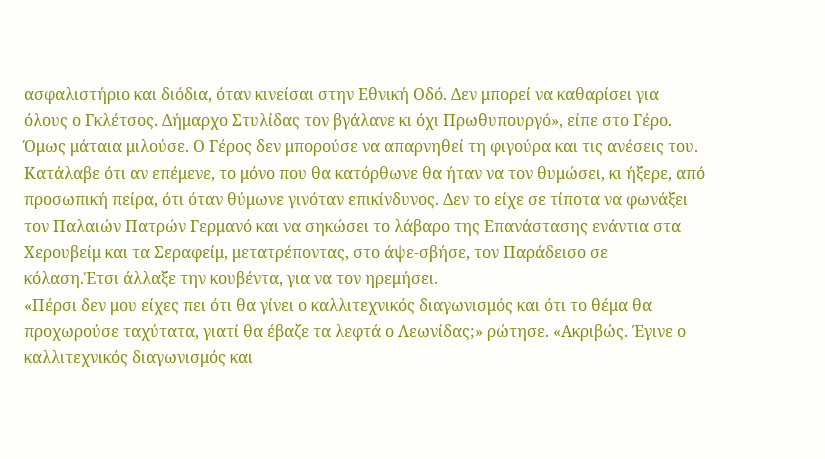ασφαλιστήριο και διόδια, όταν κινείσαι στην Εθνική Οδό. Δεν μπορεί να καθαρίσει για όλους ο Γκλέτσος. Δήμαρχο Στυλίδας τον βγάλανε κι όχι Πρωθυπουργό», είπε στο Γέρο.
Όμως μάταια μιλούσε. Ο Γέρος δεν μπορούσε να απαρνηθεί τη φιγούρα και τις ανέσεις του. Κατάλαβε ότι αν επέμενε, το μόνο που θα κατόρθωνε θα ήταν να τον θυμώσει, κι ήξερε, από προσωπική πείρα, ότι όταν θύμωνε γινόταν επικίνδυνος. Δεν το είχε σε τίποτα να φωνάξει τον Παλαιών Πατρών Γερμανό και να σηκώσει το λάβαρο της Επανάστασης ενάντια στα Χερουβείμ και τα Σεραφείμ, μετατρέποντας, στο άψε-σβήσε, τον Παράδεισο σε κόλαση.Έτσι άλλαξε την κουβέντα, για να τον ηρεμήσει.
«Πέρσι δεν μου είχες πει ότι θα γίνει ο καλλιτεχνικός διαγωνισμός και ότι το θέμα θα προχωρούσε ταχύτατα, γιατί θα έβαζε τα λεφτά ο Λεωνίδας;» ρώτησε. «Ακριβώς. Έγινε ο καλλιτεχνικός διαγωνισμός και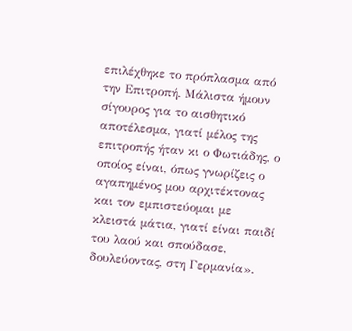επιλέχθηκε το πρόπλασμα από την Επιτροπή. Μάλιστα ήμουν σίγουρος για το αισθητικό αποτέλεσμα, γιατί μέλος της επιτροπής ήταν κι ο Φωτιάδης, ο οποίος είναι, όπως γνωρίζεις ο αγαπημένος μου αρχιτέκτονας και τον εμπιστεύομαι με κλειστά μάτια, γιατί είναι παιδί του λαού και σπούδασε, δουλεύοντας, στη Γερμανία».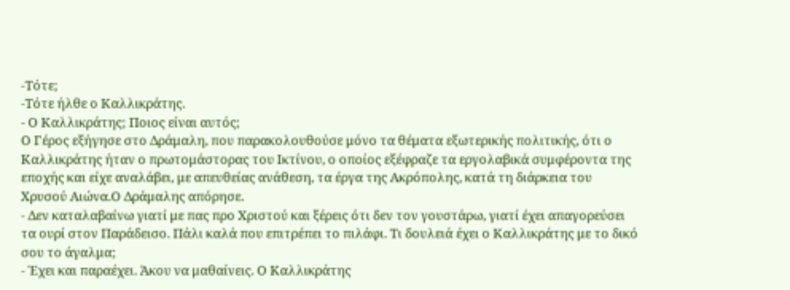-Τότε;
-Τότε ήλθε ο Καλλικράτης.
- Ο Καλλικράτης; Ποιος είναι αυτός;
Ο Γέρος εξήγησε στο Δράμαλη, που παρακολουθούσε μόνο τα θέματα εξωτερικής πολιτικής, ότι ο Καλλικράτης ήταν ο πρωτομάστορας του Ικτίνου, ο οποίος εξέφραζε τα εργολαβικά συμφέροντα της εποχής και είχε αναλάβει, με απευθείας ανάθεση, τα έργα της Ακρόπολης, κατά τη διάρκεια του Χρυσού Αιώνα.Ο Δράμαλης απόρησε.
- Δεν καταλαβαίνω γιατί με πας προ Χριστού και ξέρεις ότι δεν τον γουστάρω, γιατί έχει απαγορεύσει τα ουρί στον Παράδεισο. Πάλι καλά που επιτρέπει το πιλάφι. Τι δουλειά έχει ο Καλλικράτης με το δικό σου το άγαλμα;
- Έχει και παραέχει. Άκου να μαθαίνεις. Ο Καλλικράτης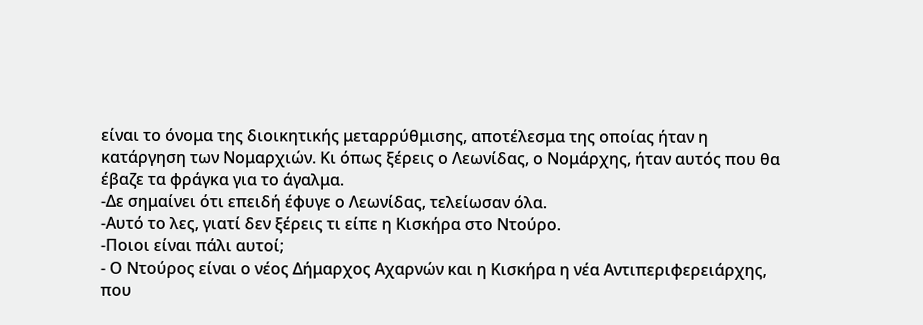είναι το όνομα της διοικητικής μεταρρύθμισης, αποτέλεσμα της οποίας ήταν η κατάργηση των Νομαρχιών. Κι όπως ξέρεις ο Λεωνίδας, ο Νομάρχης, ήταν αυτός που θα έβαζε τα φράγκα για το άγαλμα.
-Δε σημαίνει ότι επειδή έφυγε ο Λεωνίδας, τελείωσαν όλα.
-Αυτό το λες, γιατί δεν ξέρεις τι είπε η Κισκήρα στο Ντούρο.
-Ποιοι είναι πάλι αυτοί;
- Ο Ντούρος είναι ο νέος Δήμαρχος Αχαρνών και η Κισκήρα η νέα Αντιπεριφερειάρχης, που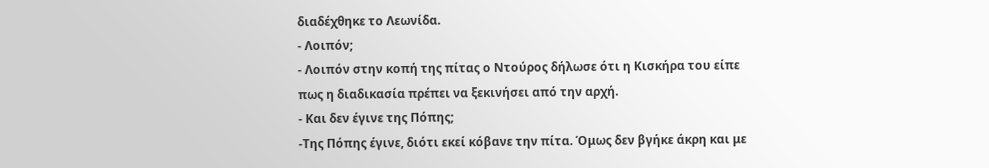διαδέχθηκε το Λεωνίδα.
- Λοιπόν;
- Λοιπόν στην κοπή της πίτας ο Ντούρος δήλωσε ότι η Κισκήρα του είπε πως η διαδικασία πρέπει να ξεκινήσει από την αρχή.
- Και δεν έγινε της Πόπης;
-Της Πόπης έγινε, διότι εκεί κόβανε την πίτα. Όμως δεν βγήκε άκρη και με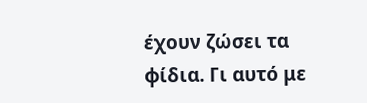έχουν ζώσει τα φίδια. Γι αυτό με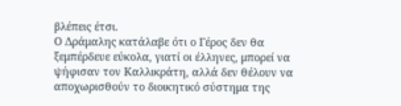βλέπεις έτσι.
Ο Δράμαλης κατάλαβε ότι ο Γέρος δεν θα ξεμπέρδευε εύκολα, γιατί οι έλληνες, μπορεί να ψήφισαν τον Καλλικράτη, αλλά δεν θέλουν να αποχωρισθούν το διοικητικό σύστημα της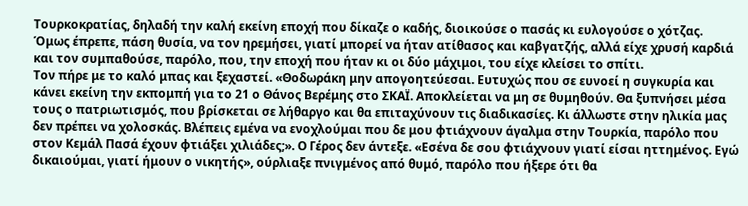Τουρκοκρατίας, δηλαδή την καλή εκείνη εποχή που δίκαζε ο καδής, διοικούσε ο πασάς κι ευλογούσε ο χότζας. Όμως έπρεπε, πάση θυσία, να τον ηρεμήσει, γιατί μπορεί να ήταν ατίθασος και καβγατζής, αλλά είχε χρυσή καρδιά και τον συμπαθούσε, παρόλο, που, την εποχή που ήταν κι οι δύο μάχιμοι, του είχε κλείσει το σπίτι.
Τον πήρε με το καλό μπας και ξεχαστεί. «Θοδωράκη μην απογοητεύεσαι. Ευτυχώς που σε ευνοεί η συγκυρία και κάνει εκείνη την εκπομπή για το 21 ο Θάνος Βερέμης στο ΣΚΑΪ. Αποκλείεται να μη σε θυμηθούν. Θα ξυπνήσει μέσα τους ο πατριωτισμός, που βρίσκεται σε λήθαργο και θα επιταχύνουν τις διαδικασίες. Κι άλλωστε στην ηλικία μας δεν πρέπει να χολοσκάς. Βλέπεις εμένα να ενοχλούμαι που δε μου φτιάχνουν άγαλμα στην Τουρκία, παρόλο που στον Κεμάλ Πασά έχουν φτιάξει χιλιάδες;». Ο Γέρος δεν άντεξε. «Εσένα δε σου φτιάχνουν γιατί είσαι ηττημένος. Εγώ δικαιούμαι, γιατί ήμουν ο νικητής», ούρλιαξε πνιγμένος από θυμό, παρόλο που ήξερε ότι θα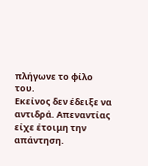πλήγωνε το φίλο του.
Εκείνος δεν έδειξε να αντιδρά. Απεναντίας είχε έτοιμη την απάντηση.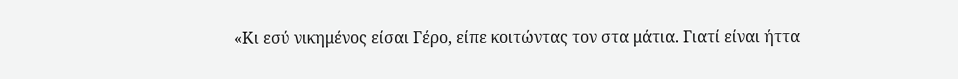«Κι εσύ νικημένος είσαι Γέρο, είπε κοιτώντας τον στα μάτια. Γιατί είναι ήττα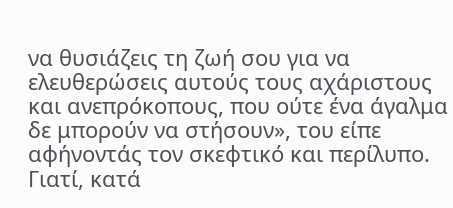να θυσιάζεις τη ζωή σου για να ελευθερώσεις αυτούς τους αχάριστους και ανεπρόκοπους, που ούτε ένα άγαλμα δε μπορούν να στήσουν», του είπε αφήνοντάς τον σκεφτικό και περίλυπο. Γιατί, κατά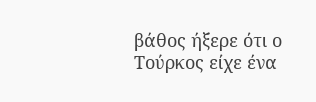βάθος ήξερε ότι ο Τούρκος είχε ένα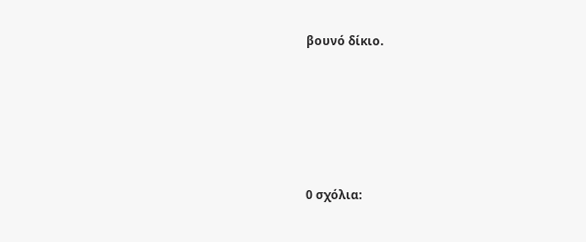βουνό δίκιο.






0 σχόλια: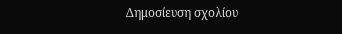Δημοσίευση σχολίου